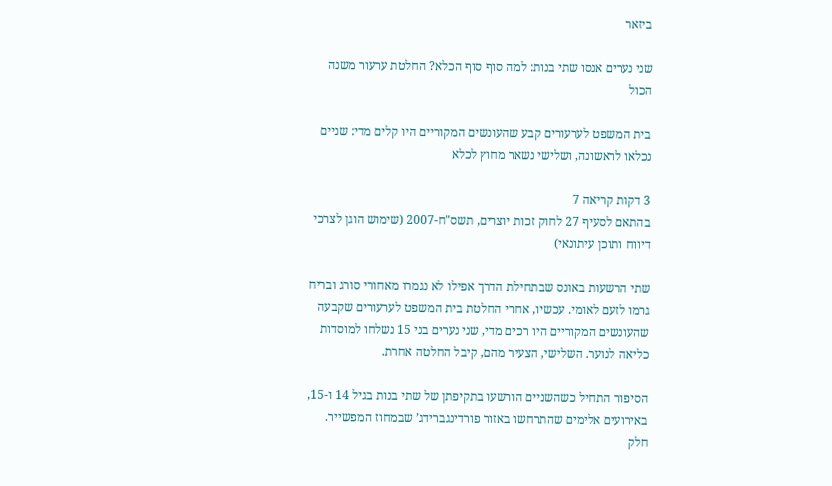ביזאר

שני נערים אנסו שתי בנות: למה סוף סוף הכלא? החלטת ערעור משנה הכול

בית המשפט לערעורים קבע שהעונשים המקוריים היו קלים מדי: שניים נכלאו לראשונה, ושלישי נשאר מחוץ לכלא

3 דקות קריאה 7
בהתאם לסעיף 27 לחוק זכות יוצרים, תשס"ח-2007 (שימוש הוגן לצרכי דיווח ותוכן עיתונאי)

שתי הרשעות באונס שבתחילת הדרך אפילו לא נגמרו מאחורי סורג ובריח גרמו לזעם לאומי. עכשיו, אחרי החלטת בית המשפט לערעורים שקבעה שהעונשים המקוריים היו רכים מדי, שני נערים בני 15 נשלחו למוסדות כליאה לנוער. השלישי, הצעיר מהם, קיבל החלטה אחרת.

הסיפור התחיל כשהשניים הורשעו בתקיפתן של שתי בנות בגיל 14 ו-15, באירועים אלימים שהתרחשו באזור פורדינגברידג’ שבמחוז המפשייר. חלק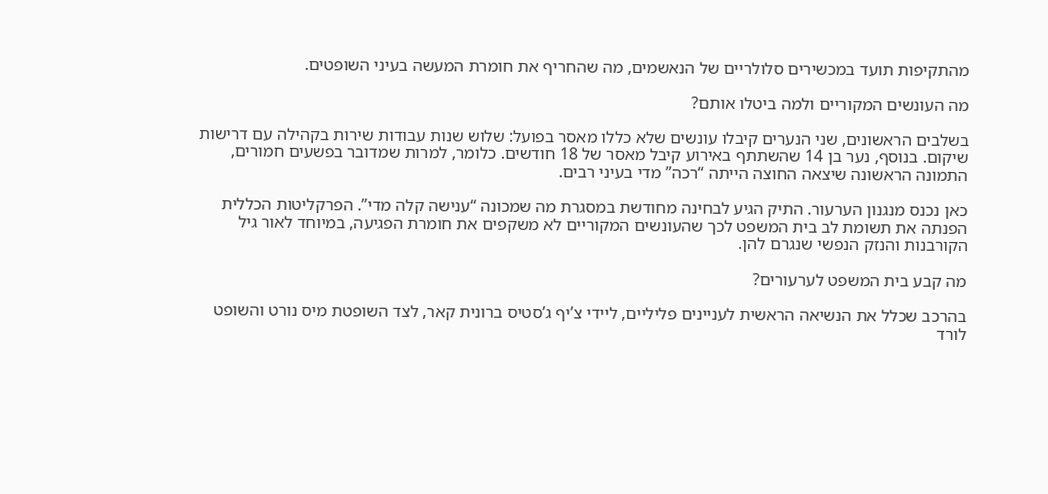מהתקיפות תועד במכשירים סלולריים של הנאשמים, מה שהחריף את חומרת המעשה בעיני השופטים.

מה העונשים המקוריים ולמה ביטלו אותם?

בשלבים הראשונים, שני הנערים קיבלו עונשים שלא כללו מאסר בפועל: שלוש שנות עבודות שירות בקהילה עם דרישות שיקום. בנוסף, נער בן 14 שהשתתף באירוע קיבל מאסר של 18 חודשים. כלומר, למרות שמדובר בפשעים חמורים, התמונה הראשונה שיצאה החוצה הייתה “רכה” מדי בעיני רבים.

כאן נכנס מנגנון הערעור. התיק הגיע לבחינה מחודשת במסגרת מה שמכונה “ענישה קלה מדי”. הפרקליטות הכללית הפנתה את תשומת לב בית המשפט לכך שהעונשים המקוריים לא משקפים את חומרת הפגיעה, במיוחד לאור גיל הקורבנות והנזק הנפשי שנגרם להן.

מה קבע בית המשפט לערעורים?

בהרכב שכלל את הנשיאה הראשית לעניינים פליליים, ליידי צ’יף ג’סטיס ברונית קאר, לצד השופטת מיס נורט והשופט לורד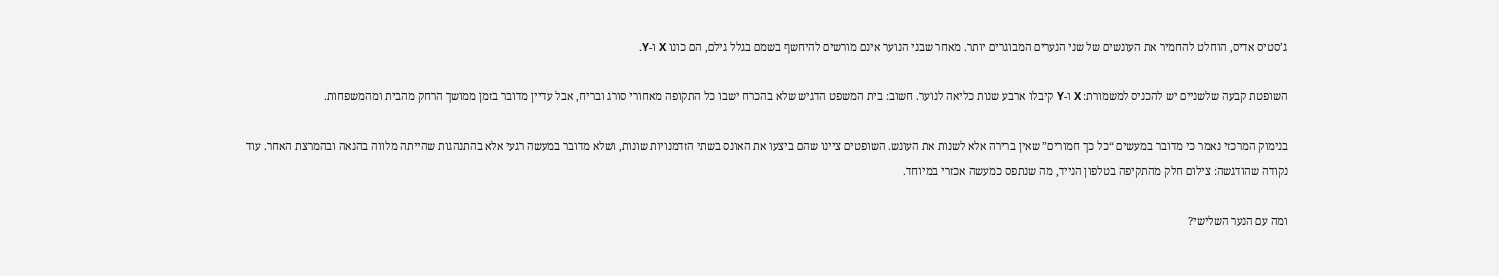ג’סטיס אדיס, הוחלט להחמיר את העונשים של שני הנערים המבוגרים יותר. מאחר שבני הנוער אינם מורשים להיחשף בשמם בגלל גילם, הם כונו X ו-Y.

השופטת קבעה שלשניים יש להכניס למשמורת: X ו-Y קיבלו ארבע שנות כליאה לנוער. חשוב: בית המשפט הדגיש שלא בהכרח ישבו כל התקופה מאחורי סורג ובריח, אבל עדיין מדובר בזמן ממושך הרחק מהבית ומהמשפחות.

בנימוק המרכזי נאמר כי מדובר במעשים “כל כך חמורים” שאין ברירה אלא לשנות את העונש. השופטים ציינו שהם ביצעו את האונס בשתי הזדמנויות שונות, ושלא מדובר במעשה רגעי אלא בהתנהגות שהייתה מלווה בהנאה ובהמרצת האחר. עוד נקודה שהודגשה: צילום חלק מהתקיפה בטלפון הנייד, מה שנתפס כמעשה אכזרי במיוחד.

ומה עם הנער השלישי?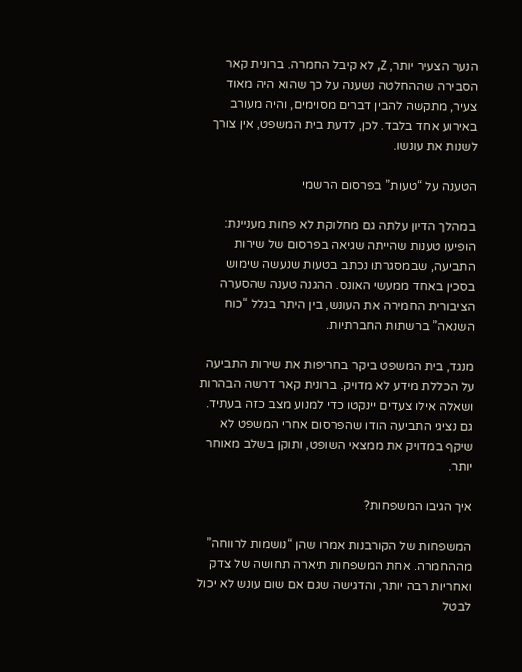הנער הצעיר יותר, Z, לא קיבל החמרה. ברונית קאר הסבירה שההחלטה נשענה על כך שהוא היה מאוד צעיר, מתקשה להבין דברים מסוימים, והיה מעורב באירוע אחד בלבד. לכן, לדעת בית המשפט, אין צורך לשנות את עונשו.

הטענה על “טעות” בפרסום הרשמי

במהלך הדיון עלתה גם מחלוקת לא פחות מעניינת: הופיעו טענות שהייתה שגיאה בפרסום של שירות התביעה, שבמסגרתו נכתב בטעות שנעשה שימוש בסכין באחד ממעשי האונס. ההגנה טענה שהסערה הציבורית החמירה את העונש, בין היתר בגלל “כוח השנאה” ברשתות החברתיות.

מנגד, בית המשפט ביקר בחריפות את שירות התביעה על הכללת מידע לא מדויק. ברונית קאר דרשה הבהרות ושאלה אילו צעדים יינקטו כדי למנוע מצב כזה בעתיד. גם נציגי התביעה הודו שהפרסום אחרי המשפט לא שיקף במדויק את ממצאי השופט, ותוקן בשלב מאוחר יותר.

איך הגיבו המשפחות?

המשפחות של הקורבנות אמרו שהן “נושמות לרווחה” מההחמרה. אחת המשפחות תיארה תחושה של צדק ואחריות רבה יותר, והדגישה שגם אם שום עונש לא יכול לבטל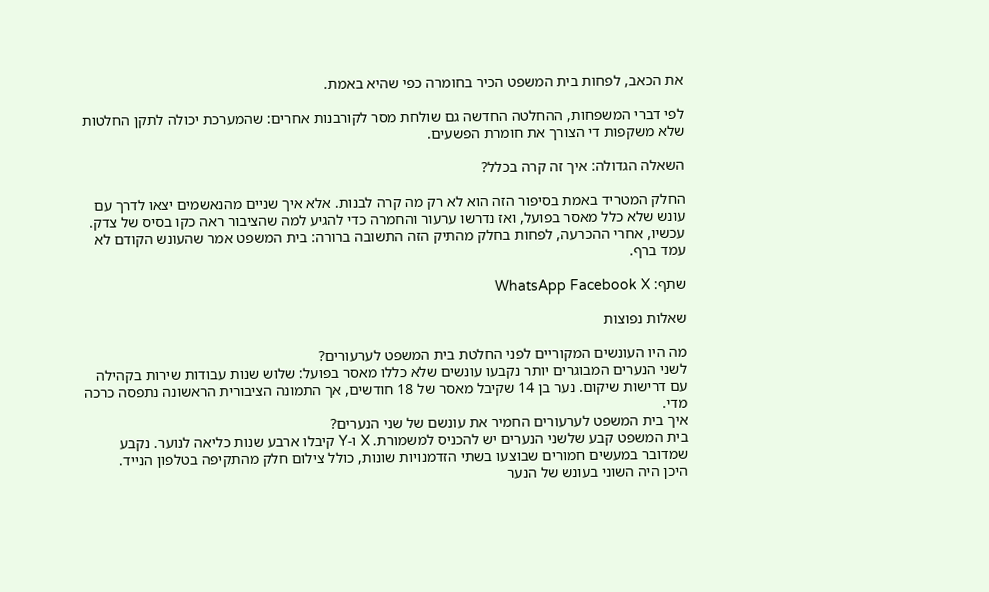את הכאב, לפחות בית המשפט הכיר בחומרה כפי שהיא באמת.

לפי דברי המשפחות, ההחלטה החדשה גם שולחת מסר לקורבנות אחרים: שהמערכת יכולה לתקן החלטות שלא משקפות די הצורך את חומרת הפשעים.

השאלה הגדולה: איך זה קרה בכלל?

החלק המטריד באמת בסיפור הזה הוא לא רק מה קרה לבנות. אלא איך שניים מהנאשמים יצאו לדרך עם עונש שלא כלל מאסר בפועל, ואז נדרשו ערעור והחמרה כדי להגיע למה שהציבור ראה כקו בסיס של צדק. עכשיו, אחרי ההכרעה, לפחות בחלק מהתיק הזה התשובה ברורה: בית המשפט אמר שהעונש הקודם לא עמד ברף.

שתף: WhatsApp Facebook X

שאלות נפוצות

מה היו העונשים המקוריים לפני החלטת בית המשפט לערעורים?
לשני הנערים המבוגרים יותר נקבעו עונשים שלא כללו מאסר בפועל: שלוש שנות עבודות שירות בקהילה עם דרישות שיקום. נער בן 14 שקיבל מאסר של 18 חודשים, אך התמונה הציבורית הראשונה נתפסה כרכה מדי.
איך בית המשפט לערעורים החמיר את עונשם של שני הנערים?
בית המשפט קבע שלשני הנערים יש להכניס למשמורת. X ו-Y קיבלו ארבע שנות כליאה לנוער. נקבע שמדובר במעשים חמורים שבוצעו בשתי הזדמנויות שונות, כולל צילום חלק מהתקיפה בטלפון הנייד.
היכן היה השוני בעונש של הנער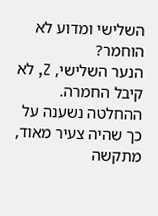השלישי ומדוע לא הוחמר?
הנער השלישי, Z, לא קיבל החמרה. ההחלטה נשענה על כך שהיה צעיר מאוד, מתקשה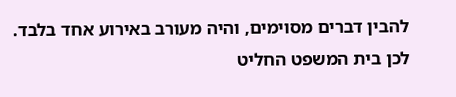להבין דברים מסוימים, והיה מעורב באירוע אחד בלבד. לכן בית המשפט החליט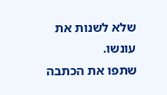שלא לשנות את עונשו.
שתפו את הכתבה